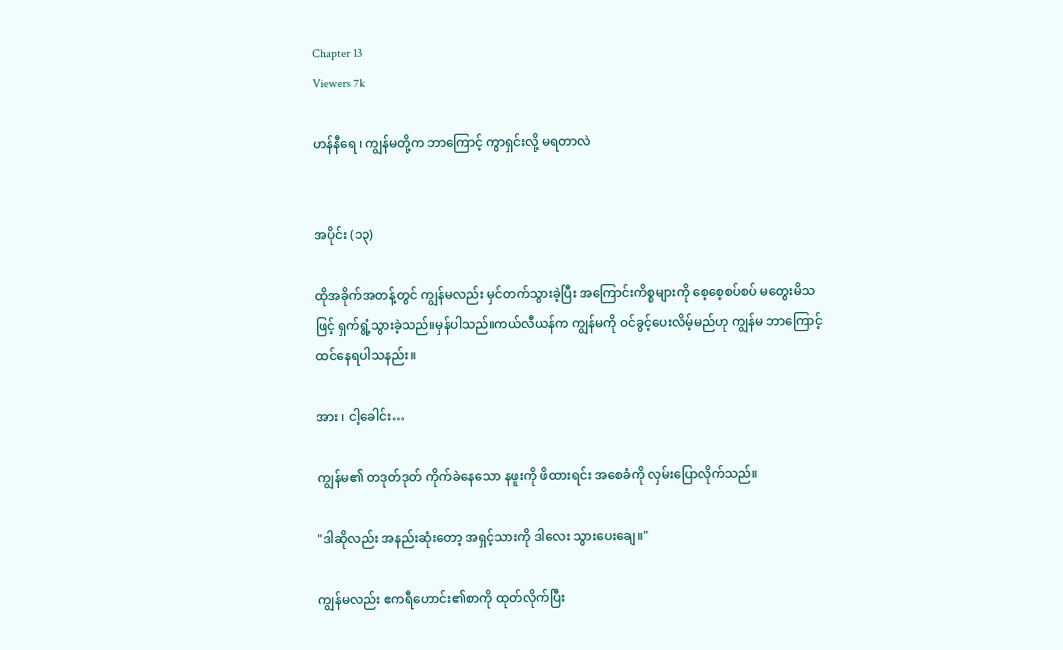Chapter 13
Viewers 7k

ဟန်နီရေ ၊ ကျွန်မတို့က ဘာကြောင့် ကွာရှင်းလို့ မရတာလဲ


အပိုင်း (၁၃)

ထိုအခိုက်အတန့်တွင် ကျွန်မလည်း မှင်တက်သွားခဲ့ပြီး အကြောင်းကိစ္စများကို စေ့စေ့စပ်စပ် မတွေးမိသဖြင့် ရှက်ရွံ့သွားခဲ့သည်။မှန်ပါသည်။ကယ်လီယန်က ကျွန်မကို ဝင်ခွင့်ပေးလိမ့်မည်ဟု ကျွန်မ ဘာကြောင့် ထင်နေရပါသနည်း။

အား ၊ ငါ့ခေါင်း…

ကျွန်မ၏ တဒုတ်ဒုတ် ကိုက်ခဲနေသော နဖူးကို ဖိထားရင်း အစေခံကို လှမ်းပြောလိုက်သည်။

"ဒါဆိုလည်း အနည်းဆုံးတော့ အရှင့်သားကို ဒါလေး သွားပေးချေ။"

ကျွန်မလည်း ဧကရီဟောင်း၏စာကို ထုတ်လိုက်ပြီး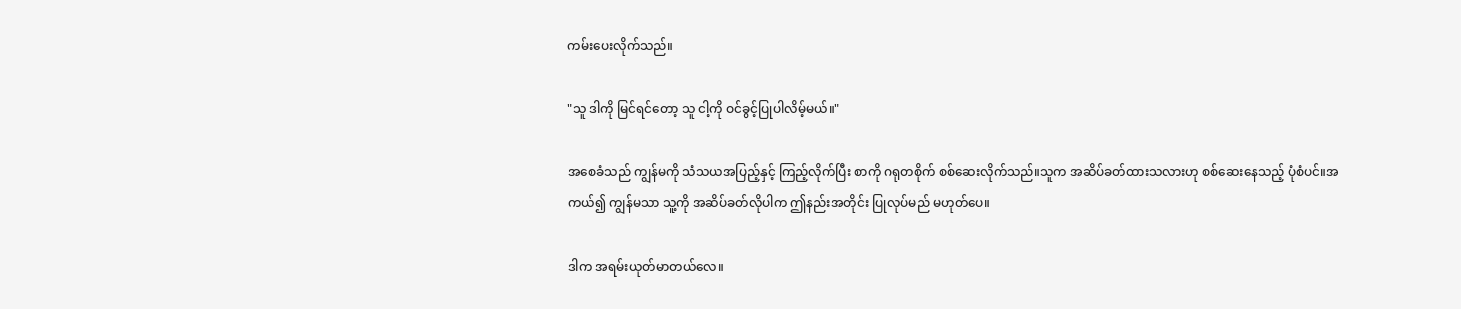ကမ်းပေးလိုက်သည်။

"သူ ဒါကို မြင်ရင်တော့ သူ ငါ့ကို ဝင်ခွင့်ပြုပါလိမ့်မယ်။"

အစေခံသည် ကျွန်မကို သံသယအပြည့်နှင့် ကြည့်လိုက်ပြီး စာကို ဂရုတစိုက် စစ်ဆေးလိုက်သည်။သူက အဆိပ်ခတ်ထားသလားဟု စစ်ဆေးနေသည့် ပုံစံပင်။အကယ်၍ ကျွန်မသာ သူ့ကို အဆိပ်ခတ်လိုပါက ဤနည်းအတိုင်း ပြုလုပ်မည် မဟုတ်ပေ။

ဒါက အရမ်းယုတ်မာတယ်လေ။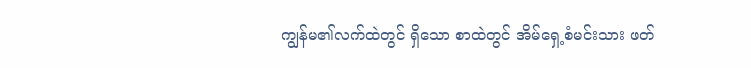ကျွန်မ၏လက်ထဲတွင် ရှိသော စာထဲတွင် အိမ်ရှေ့စံမင်းသား ဖတ်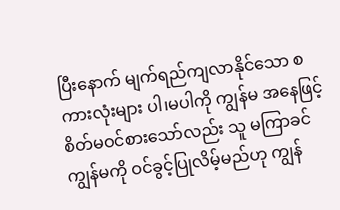ပြီးနောက် မျက်ရည်ကျလာနိုင်သော စကားလုံးများ ပါ၊မပါကို ကျွန်မ အနေဖြင့် စိတ်မဝင်စားသော်လည်း သူ မကြာခင် ကျွန်မကို ဝင်ခွင့်ပြုလိမ့်မည်ဟု ကျွန်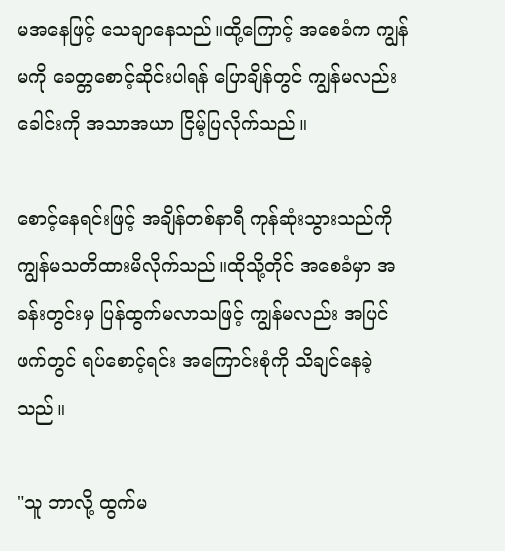မအနေဖြင့် သေချာနေသည်။ထို့ကြောင့် အစေခံက ကျွန်မကို ခေတ္တစောင့်ဆိုင်းပါရန် ပြောချိန်တွင် ကျွန်မလည်း ခေါင်းကို အသာအယာ ငြိမ့်ပြလိုက်သည်။

စောင့်နေရင်းဖြင့် အချိန်တစ်နာရီ ကုန်ဆုံးသွားသည်ကို ကျွန်မသတိထားမိလိုက်သည်။ထိုသို့တိုင် အစေခံမှာ အခန်းတွင်းမှ ပြန်ထွက်မလာသဖြင့် ကျွန်မလည်း အပြင်ဖက်တွင် ရပ်စောင့်ရင်း အကြောင်းစုံကို သိချင်နေခဲ့သည်။

"သူ ဘာလို့ ထွက်မ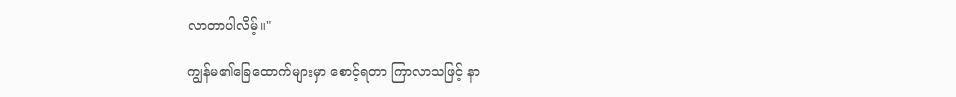လာတာပါလိမ့်။"

ကျွန်မ၏ခြေထောက်များမှာ စောင့်ရတာ ကြာလာသဖြင့် နာ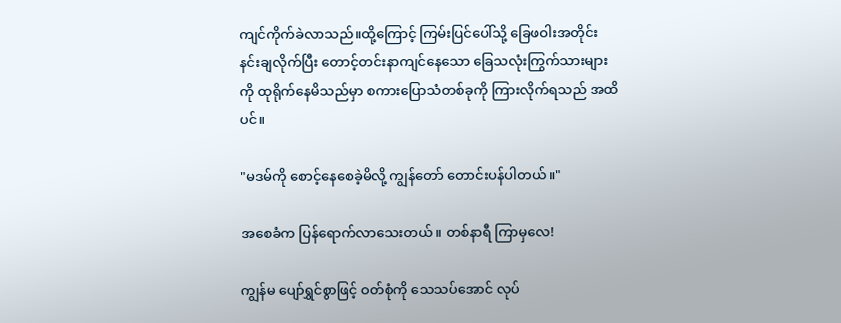ကျင်ကိုက်ခဲလာသည်။ထို့ကြောင့် ကြမ်းပြင်ပေါ်သို့ ခြေဖဝါးအတိုင်း နင်းချလိုက်ပြီး တောင့်တင်းနာကျင်နေသော ခြေသလုံးကြွက်သားများကို ထုရိုက်နေမိသည်မှာ စကားပြောသံတစ်ခုကို ကြားလိုက်ရသည် အထိပင်။

"မဒမ်ကို စောင့်နေစေခဲ့မိလို့ ကျွန်တော် တောင်းပန်ပါတယ်။"

အစေခံက ပြန်ရောက်လာသေးတယ်။ တစ်နာရီ ကြာမှလေ!

ကျွန်မ ပျော်ရွှင်စွာဖြင့် ဝတ်စုံကို သေသပ်အောင် လုပ်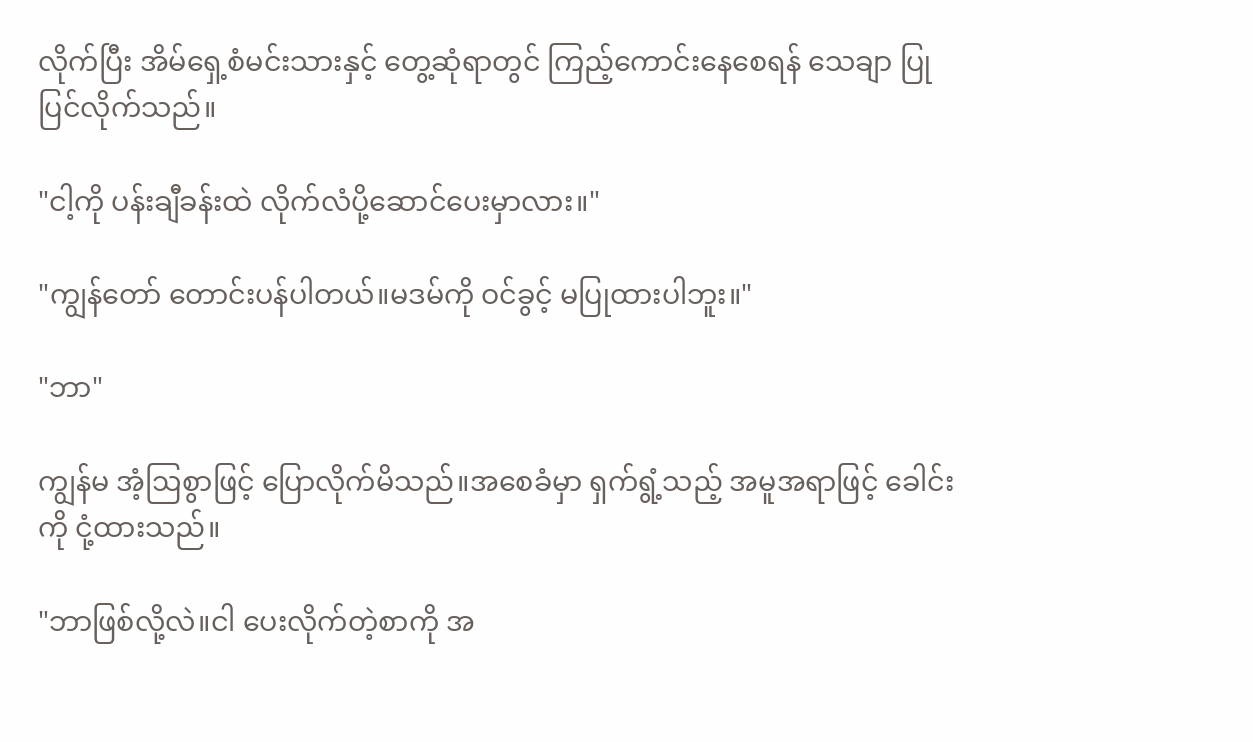လိုက်ပြီး အိမ်ရှေ့စံမင်းသားနှင့် တွေ့ဆုံရာတွင် ကြည့်ကောင်းနေစေရန် သေချာ ပြုပြင်လိုက်သည်။

"ငါ့ကို ပန်းချီခန်းထဲ လိုက်လံပို့ဆောင်ပေးမှာလား။"

"ကျွန်တော် တောင်းပန်ပါတယ်။မဒမ်ကို ဝင်ခွင့် မပြုထားပါဘူး။"

"ဘာ"

ကျွန်မ အံ့ဩစွာဖြင့် ပြောလိုက်မိသည်။အစေခံမှာ ရှက်ရွံ့သည့် အမူအရာဖြင့် ခေါင်းကို ငုံ့ထားသည်။

"ဘာဖြစ်လို့လဲ။ငါ ပေးလိုက်တဲ့စာကို အ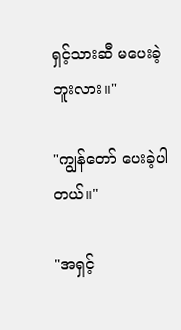ရှင့်သားဆီ မပေးခဲ့ဘူးလား။"

"ကျွန်တော် ပေးခဲ့ပါတယ်။"

"အရှင့်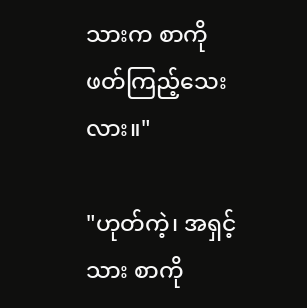သားက စာကို ဖတ်ကြည့်သေးလား။"

"ဟုတ်ကဲ့၊ အရှင့်သား စာကို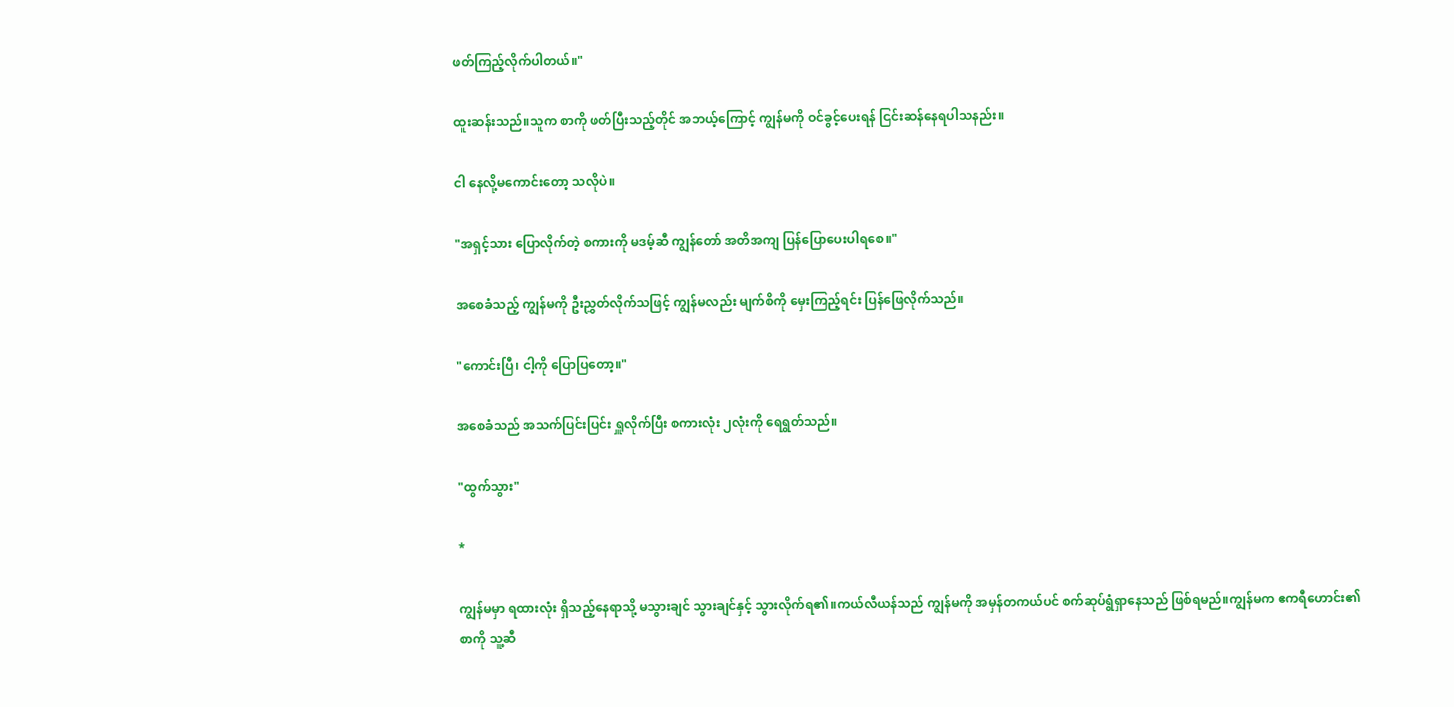ဖတ်ကြည့်လိုက်ပါတယ်။"

ထူးဆန်းသည်။သူက စာကို ဖတ်ပြီးသည့်တိုင် အဘယ့်ကြောင့် ကျွန်မကို ဝင်ခွင့်ပေးရန် ငြင်းဆန်နေရပါသနည်း။

ငါ နေလို့မကောင်းတော့ သလိုပဲ။

"အရှင့်သား ပြောလိုက်တဲ့ စကားကို မဒမ့်ဆီ ကျွန်တော် အတိအကျ ပြန်ပြောပေးပါရစေ။"

အစေခံသည့် ကျွန်မကို ဦးညွှတ်လိုက်သဖြင့် ကျွန်မလည်း မျက်စိကို မှေးကြည့်ရင်း ပြန်ဖြေလိုက်သည်။

"ကောင်းပြီ၊ ငါ့ကို ပြောပြတော့။"

အစေခံသည် အသက်ပြင်းပြင်း ရှူလိုက်ပြီး စကားလုံး ၂လုံးကို ရေရွတ်သည်။

"ထွက်သွား"

*

ကျွန်မမှာ ရထားလုံး ရှိသည့်နေရာသို့ မသွားချင် သွားချင်နှင့် သွားလိုက်ရ၏။ကယ်လီယန်သည် ကျွန်မကို အမှန်တကယ်ပင် စက်ဆုပ်ရွံရှာနေသည် ဖြစ်ရမည်။ကျွန်မက ဧကရီဟောင်း၏စာကို သူ့ဆီ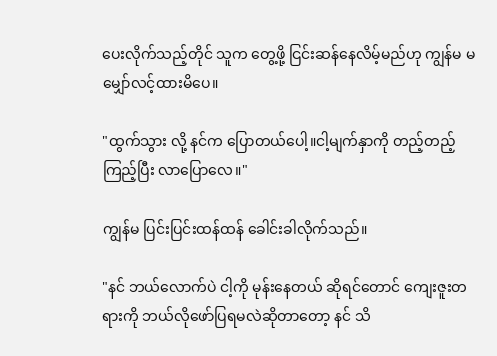ပေးလိုက်သည့်တိုင် သူက တွေ့ဖို့ ငြင်းဆန်နေလိမ့်မည်ဟု ကျွန်မ မမျှော်လင့်ထားမိပေ။

"ထွက်သွား လို့ နင်က ပြောတယ်ပေါ့။ငါ့မျက်နှာကို တည့်တည့်ကြည့်ပြီး လာပြောလေ။"

ကျွန်မ ပြင်းပြင်းထန်ထန် ခေါင်းခါလိုက်သည်။

"နင် ဘယ်လောက်ပဲ ငါ့ကို မုန်းနေတယ် ဆိုရင်တောင် ကျေးဇူးတရားကို ဘယ်လိုဖော်ပြရမလဲဆိုတာတော့ နင် သိ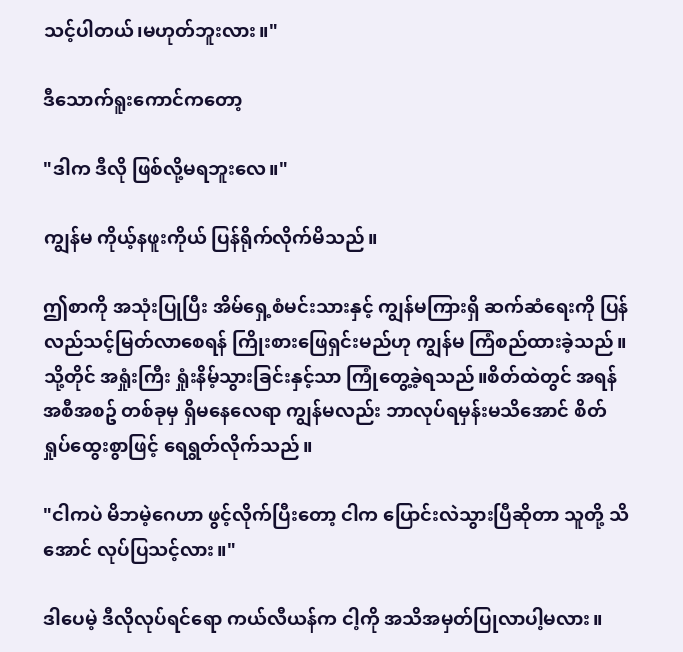သင့်ပါတယ်၊မဟုတ်ဘူးလား။"

ဒီသောက်ရူးကောင်ကတော့

"ဒါက ဒီလို ဖြစ်လို့မရဘူးလေ။"

ကျွန်မ ကိုယ့်နဖူးကိုယ် ပြန်ရိုက်လိုက်မိသည်။

ဤစာကို အသုံးပြုပြီး အိမ်ရှေ့စံမင်းသားနှင့် ကျွန်မကြားရှိ ဆက်ဆံရေးကို ပြန်လည်သင့်မြတ်လာစေရန် ကြိုးစားဖြေရှင်းမည်ဟု ကျွန်မ ကြံစည်ထားခဲ့သည်။သို့တိုင် အရှုံးကြီး ရှုံးနိမ့်သွားခြင်းနှင့်သာ ကြုံတွေ့ခဲ့ရသည်။စိတ်ထဲတွင် အရန်အစီအစဥ် တစ်ခုမှ ရှိမနေလေရာ ကျွန်မလည်း ဘာလုပ်ရမှန်းမသိအောင် စိတ်ရှုပ်ထွေးစွာဖြင့် ရေရွတ်လိုက်သည်။

"ငါကပဲ မိဘမဲ့ဂေဟာ ဖွင့်လိုက်ပြီးတော့ ငါက ပြောင်းလဲသွားပြီဆိုတာ သူတို့ သိအောင် လုပ်ပြသင့်လား။"

ဒါပေမဲ့ ဒီလိုလုပ်ရင်ရော ကယ်လီယန်က ငါ့ကို အသိအမှတ်ပြုလာပါ့မလား။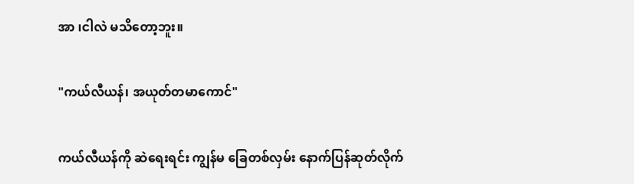အာ ၊ငါလဲ မသိတော့ဘူး။

"ကယ်လီယန်၊ အယုတ်တမာကောင်"

ကယ်လီယန်ကို ဆဲရေးရင်း ကျွန်မ ခြေတစ်လှမ်း နောက်ပြန်ဆုတ်လိုက်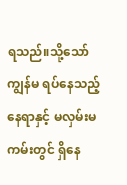ရသည်။သို့သော် ကျွန်မ ရပ်နေသည့် နေရာနှင့် မလှမ်းမကမ်းတွင် ရှိနေ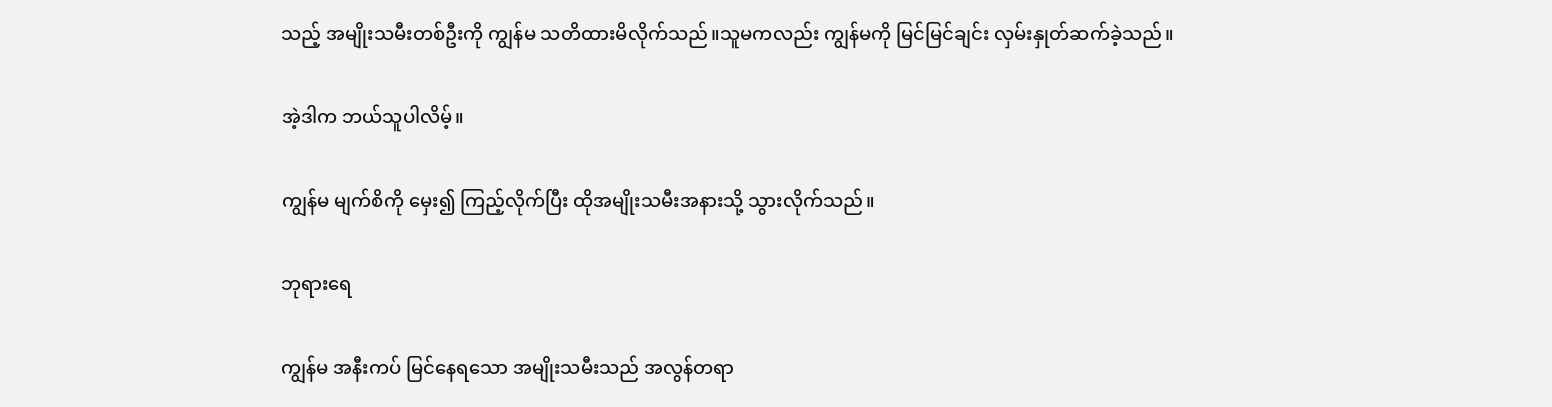သည့် အမျိုးသမီးတစ်ဦးကို ကျွန်မ သတိထားမိလိုက်သည်။သူမကလည်း ကျွန်မကို မြင်မြင်ချင်း လှမ်းနှုတ်ဆက်ခဲ့သည်။

အဲ့ဒါက ဘယ်သူပါလိမ့်။

ကျွန်မ မျက်စိကို မှေး၍ ကြည့်လိုက်ပြီး ထိုအမျိုးသမီးအနားသို့ သွားလိုက်သည်။

ဘုရားရေ

ကျွန်မ အနီးကပ် မြင်နေရသော အမျိုးသမီးသည် အလွန်တရာ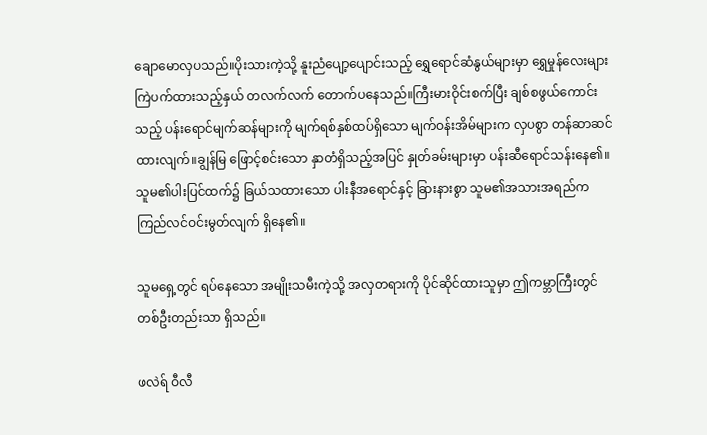ချောမောလှပသည်။ပိုးသားကဲ့သို့ နူးညံပျော့ပျောင်းသည့် ရွှေရောင်ဆံနွယ်များမှာ ရွှေမှုန်လေးများ ကြဲပက်ထားသည့်နှယ် တလက်လက် တောက်ပနေသည်။ကြီးမားဝိုင်းစက်ပြီး ချစ်စဖွယ်ကောင်းသည့် ပန်းရောင်မျက်ဆန်များကို မျက်ရစ်နှစ်ထပ်ရှိသော မျက်ဝန်းအိမ်များက လှပစွာ တန်ဆာဆင်ထားလျက်။ချွန်မြ ဖြောင့်စင်းသော နှာတံရှိသည့်အပြင် နှုတ်ခမ်းများမှာ ပန်းဆီရောင်သန်းနေ၏။သူမ၏ပါးပြင်ထက်၌ ခြယ်သထားသော ပါးနီအရောင်နှင့် ခြားနားစွာ သူမ၏အသားအရည်က ကြည်လင်ဝင်းမွတ်လျက် ရှိနေ၏။

သူမရှေ့တွင် ရပ်နေသော အမျိုးသမီးကဲ့သို့ အလှတရားကို ပိုင်ဆိုင်ထားသူမှာ ဤကမ္ဘာကြီးတွင် တစ်ဦးတည်းသာ ရှိသည်။

ဖလဲရ် ဝီလီ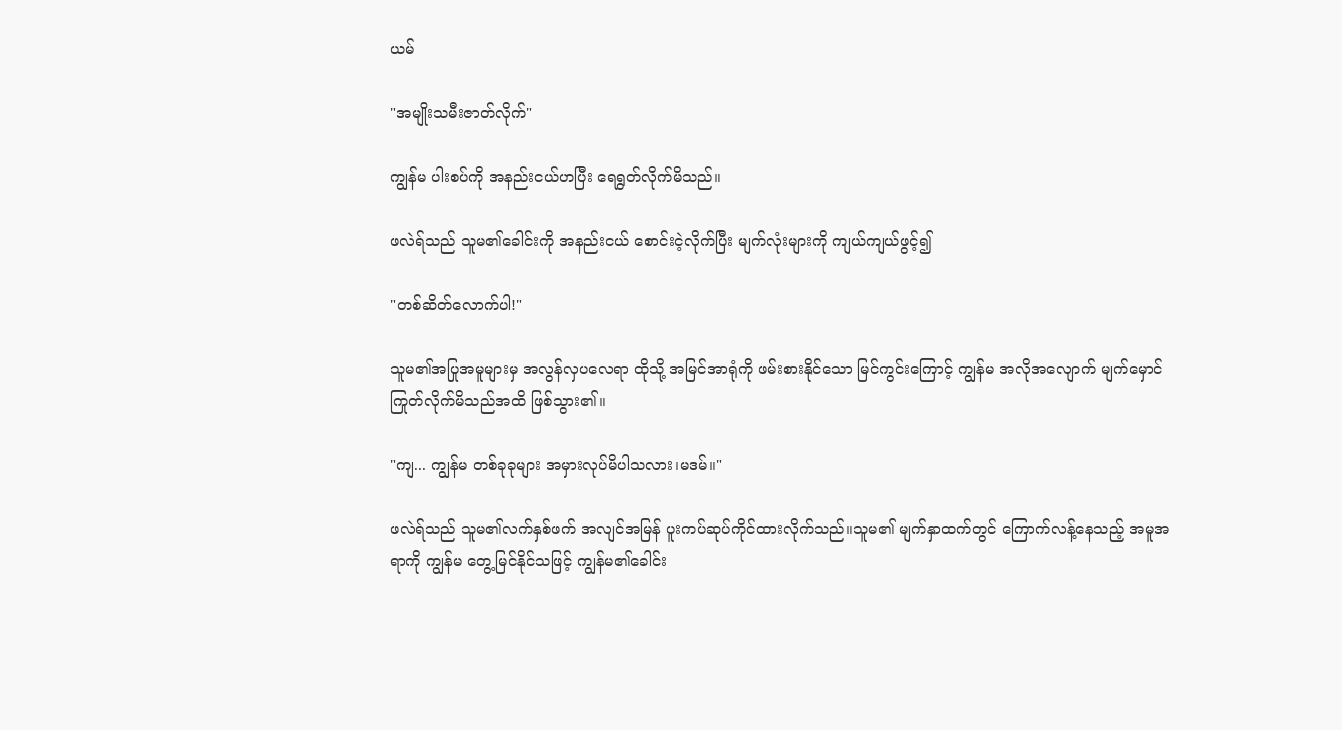ယမ်

"အမျိုးသမီးဇာတ်လိုက်"

ကျွန်မ ပါးစပ်ကို အနည်းငယ်ဟပြီး ရေရွတ်လိုက်မိသည်။

ဖလဲရ်သည် သူမ၏ခေါင်းကို အနည်းငယ် စောင်းငဲ့လိုက်ပြီး မျက်လုံးများကို ကျယ်ကျယ်ဖွင့်၍

"တစ်ဆိတ်လောက်ပါ!"

သူမ၏အပြုအမူများမှ အလွန်လှပလေရာ ထိုသို့ အမြင်အာရုံကို ဖမ်းစားနိုင်သော မြင်ကွင်းကြောင့် ကျွန်မ အလိုအလျောက် မျက်မှောင်ကြုတ်လိုက်မိသည်အထိ ဖြစ်သွား၏။

"ကျ... ကျွန်မ တစ်ခုခုများ အမှားလုပ်မိပါသလား၊မဒမ်။"

ဖလဲရ်သည် သူမ၏လက်နှစ်ဖက် အလျင်အမြန် ပူးကပ်ဆုပ်ကိုင်ထားလိုက်သည်။သူမ၏ မျက်နှာထက်တွင် ကြောက်လန့်နေသည့် အမူအရာကို ကျွန်မ တွေ့မြင်နိုင်သဖြင့် ကျွန်မ၏ခေါင်း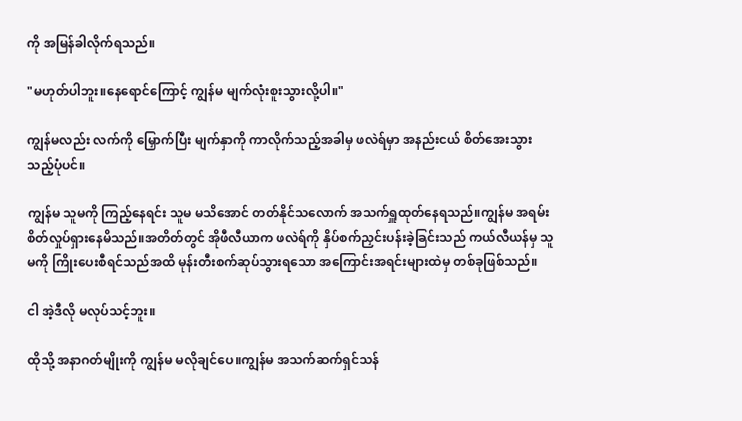ကို အမြန်ခါလိုက်ရသည်။

"မဟုတ်ပါဘူး။နေရောင်ကြောင့် ကျွန်မ မျက်လုံးစူးသွားလို့ပါ။"

ကျွန်မလည်း လက်ကို မြှောက်ပြီး မျက်နှာကို ကာလိုက်သည့်အခါမှ ဖလဲရ်မှာ အနည်းငယ် စိတ်အေးသွားသည့်ပုံပင်။

ကျွန်မ သူမကို ကြည့်နေရင်း သူမ မသိအောင် တတ်နိုင်သလောက် အသက်ရှူထုတ်နေရသည်။ကျွန်မ အရမ်းစိတ်လှုပ်ရှားနေမိသည်။အတိတ်တွင် အိုဖီလီယာက ဖလဲရ်ကို နှိပ်စက်ညှင်းပန်းခဲ့ခြင်းသည် ကယ်လီယန်မှ သူမကို ကြိုးပေးစီရင်သည်အထိ မုန်းတီးစက်ဆုပ်သွားရသော အကြောင်းအရင်းများထဲမှ တစ်ခုဖြစ်သည်။

ငါ အဲ့ဒီလို မလုပ်သင့်ဘူး။

ထိုသို့ အနာဂတ်မျိုးကို ကျွန်မ မလိုချင်ပေ။ကျွန်မ အသက်ဆက်ရှင်သန်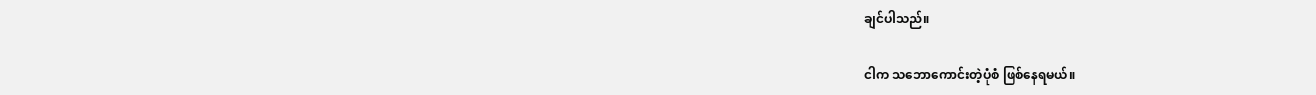ချင်ပါသည်။

ငါက သဘောကောင်းတဲ့ပုံစံ ဖြစ်နေရမယ်။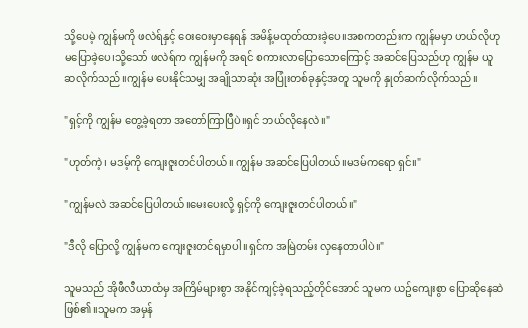သို့ပေမဲ့ ကျွန်မကို ဖလဲရ်နှင့် ဝေးဝေးမှာနေရန် အမိန့်မထုတ်ထားခဲ့ပေ။အစကတည်းက ကျွန်မမှာ ဟယ်လိုဟု မပြောခဲ့ပေ၊သို့သော် ဖလဲရ်က ကျွန်မကို အရင် စကားလာပြောသောကြောင့် အဆင်ပြေသည်ဟု ကျွန်မ ယူဆလိုက်သည်။ကျွန်မ ပေးနိုင်သမျှ အချိုသာဆုံး အပြုံးတစ်ခုနှင့်အတူ သူမကို နှုတ်ဆက်လိုက်သည်။

"ရှင့်ကို ကျွန်မ တွေ့ခဲ့ရတာ အတော်ကြာပြီပဲ။ရှင် ဘယ်လိုနေလဲ။"

"ဟုတ်ကဲ့၊ မဒမ့်ကို ကျေးဇူးတင်ပါတယ်။ ကျွန်မ အဆင်ပြေပါတယ်။မဒမ်ကရော ရှင်။"

"ကျွန်မလဲ အဆင်ပြေပါတယ်။မေးပေးလို့ ရှင့်ကို ကျေးဇူးတင်ပါတယ်။"

"ဒီလို ပြောလို့ ကျွန်မက ကျေးဇူးတင်ရမှာပါ။ရှင်က အမြဲတမ်း လှနေတာပါပဲ။"

သူမသည် အိုဖီလီယာထံမှ အကြိမ်များစွာ အနိုင်ကျင့်ခဲ့ရသည့်တိုင်အောင် သူမက ယဥ်ကျေးစွာ ပြောဆိုနေဆဲ ဖြစ်၏။သူမက အမှန်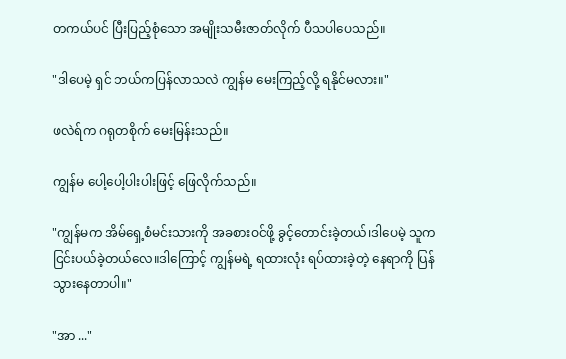တကယ်ပင် ပြီးပြည့်စုံသော အမျိုးသမီးဇာတ်လိုက် ပီသပါပေသည်။

"ဒါပေမဲ့ ရှင် ဘယ်ကပြန်လာသလဲ ကျွန်မ မေးကြည့်လို့ ရနိုင်မလား။"

ဖလဲရ်က ဂရုတစိုက် မေးမြန်းသည်။

ကျွန်မ ပေါ့ပေါ့ပါးပါးဖြင့် ဖြေလိုက်သည်။

"ကျွန်မက အိမ်ရှေ့စံမင်းသားကို အခစားဝင်ဖို့ ခွင့်တောင်းခဲ့တယ်၊ဒါပေမဲ့ သူက ငြင်းပယ်ခဲ့တယ်လေ။ဒါကြောင့် ကျွန်မရဲ့ ရထားလုံး ရပ်ထားခဲ့တဲ့ နေရာကို ပြန်သွားနေတာပါ။"

"အာ ..."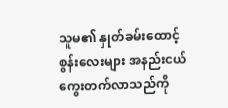သူမ၏ နှုတ်ခမ်းထောင့်စွန်းလေးများ အနည်းငယ် ကွေးတက်လာသည်ကို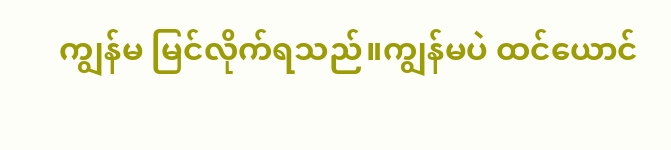ကျွန်မ မြင်လိုက်ရသည်။ကျွန်မပဲ ထင်ယောင်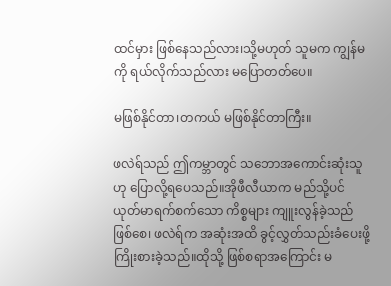ထင်မှား ဖြစ်နေသည်လား၊သို့မဟုတ် သူမက ကျွန်မကို ရယ်လိုက်သည်လား မပြောတတ်ပေ။

မဖြစ်နိုင်တာ၊တကယ် မဖြစ်နိုင်တာကြီး။

ဖလဲရ်သည် ဤကမ္ဘာတွင် သဘောအကောင်းဆုံးသူဟု ပြောလို့ရပေသည်။အိုဖီလီယာက မည်သို့ပင် ယုတ်မာရက်စက်သော ကိစ္စများ ကျူးလွန်ခဲ့သည် ဖြစ်စေ၊ ဖလဲရ်က အဆုံးအထိ ခွင့်လွှတ်သည်းခံပေးဖို့ ကြိုးစားခဲ့သည်။ထိုသို့ ဖြစ်စရာအကြောင်း မ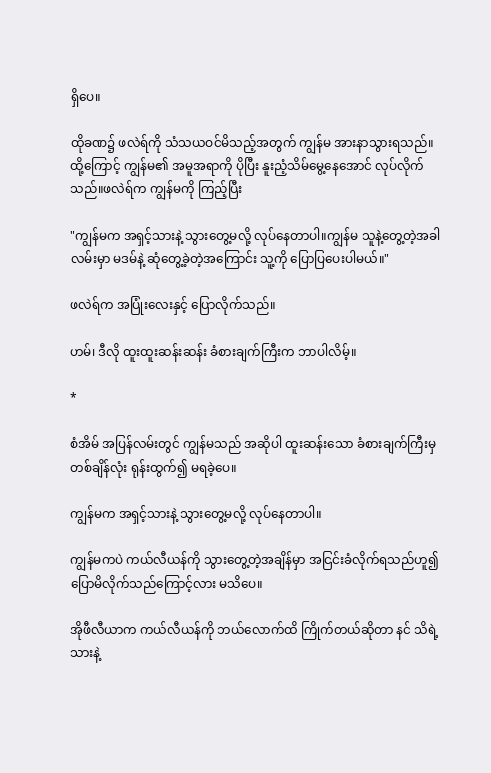ရှိပေ။

ထိုခဏ၌ ဖလဲရ်ကို သံသယဝင်မိသည့်အတွက် ကျွန်မ အားနာသွားရသည်။ထို့ကြောင့် ကျွန်မ၏ အမူအရာကို ပိုပြီး နူးညံ့သိမ်မွေ့နေအောင် လုပ်လိုက်သည်။ဖလဲရ်က ကျွန်မကို ကြည့်ပြီး

"ကျွန်မက အရှင့်သားနဲ့ သွားတွေ့မလို့ လုပ်နေတာပါ။ကျွန်မ သူနဲ့တွေ့တဲ့အခါ လမ်းမှာ မဒမ်နဲ့ ဆုံတွေ့ခဲ့တဲ့အကြောင်း သူ့ကို ပြောပြပေးပါမယ်။"

ဖလဲရ်က အပြုံးလေးနှင့် ပြောလိုက်သည်။

ဟမ်၊ ဒီလို ထူးထူးဆန်းဆန်း ခံစားချက်ကြီးက ဘာပါလိမ့်။

*

စံအိမ် အပြန်လမ်းတွင် ကျွန်မသည် အဆိုပါ ထူးဆန်းသော ခံစားချက်ကြီးမှ တစ်ချိန်လုံး ရုန်းထွက်၍ မရခဲ့ပေ။

ကျွန်မက အရှင့်သားနဲ့ သွားတွေ့မလို့ လုပ်နေတာပါ။

ကျွန်မကပဲ ကယ်လီယန်ကို သွားတွေ့တဲ့အချိန်မှာ အငြင်းခံလိုက်ရသည်ဟူ၍ ပြောမိလိုက်သည်ကြောင့်လား မသိပေ။

အိုဖီလီယာက ကယ်လီယန်ကို ဘယ်လောက်ထိ ကြိုက်တယ်ဆိုတာ နင် သိရဲ့သားနဲ့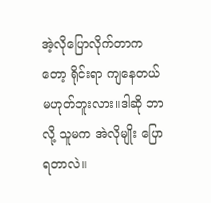အဲ့လိုပြောလိုက်တာကတော့ ရိုင်းရာ ကျနေတယ် မဟုတ်ဘူးလား။ဒါဆို ဘာလို့ သူမက အဲလိုမျိုး ပြောရတာလဲ။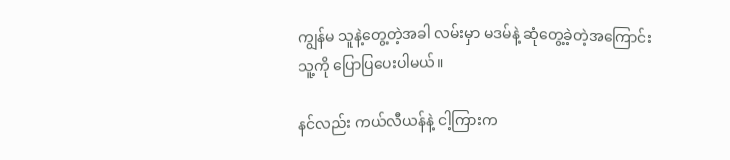ကျွန်မ သူနဲ့တွေ့တဲ့အခါ လမ်းမှာ မဒမ်နဲ့ ဆုံတွေ့ခဲ့တဲ့အကြောင်း သူ့ကို ပြောပြပေးပါမယ်။

နင်လည်း ကယ်လီယန်နဲ့ ငါ့ကြားက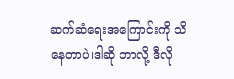ဆက်ဆံရေးအကြောင်းကို သိနေတာပဲ၊ဒါဆို ဘာလို့ ဒီလို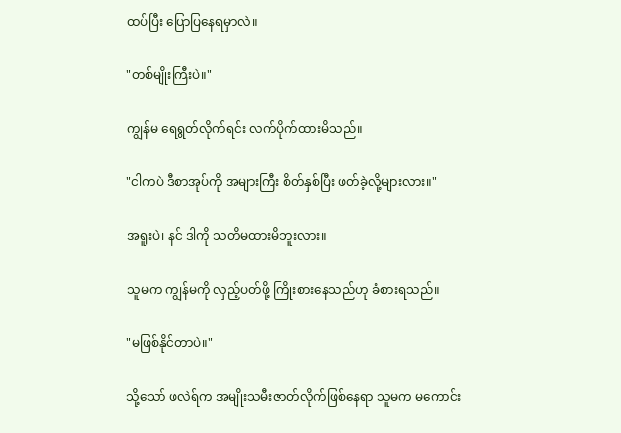ထပ်ပြီး ပြောပြနေရမှာလဲ။

"တစ်မျိုးကြီးပဲ။"

ကျွန်မ ရေရွတ်လိုက်ရင်း လက်ပိုက်ထားမိသည်။

"ငါကပဲ ဒီစာအုပ်ကို အများကြီး စိတ်နှစ်ပြီး ဖတ်ခဲ့လို့များလား။"

အရူးပဲ၊ နင် ဒါကို သတိမထားမိဘူးလား။

သူမက ကျွန်မကို လှည့်ပတ်ဖို့ ကြိုးစားနေသည်ဟု ခံစားရသည်။

"မဖြစ်နိုင်တာပဲ။"

သို့သော် ဖလဲရ်က အမျိုးသမီးဇာတ်လိုက်ဖြစ်နေရာ သူမက မကောင်း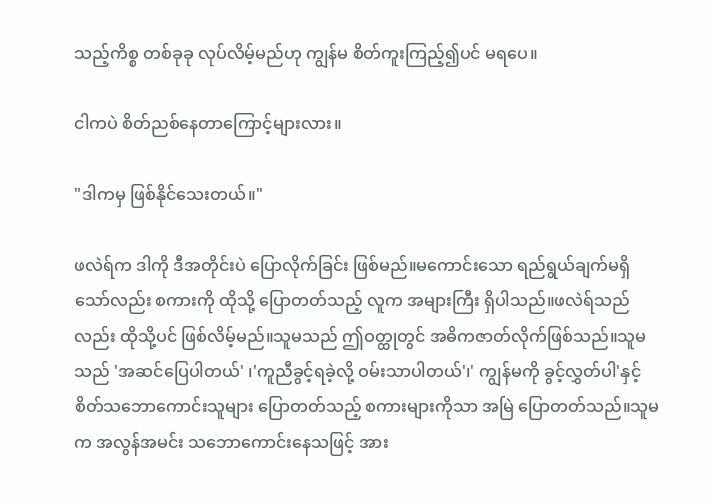သည့်ကိစ္စ တစ်ခုခု လုပ်လိမ့်မည်ဟု ကျွန်မ စိတ်ကူးကြည့်၍ပင် မရပေ။

ငါကပဲ စိတ်ညစ်နေတာကြောင့်များလား။

"ဒါကမှ ဖြစ်နိုင်သေးတယ်။"

ဖလဲရ်က ဒါကို ဒီအတိုင်းပဲ ပြောလိုက်ခြင်း ဖြစ်မည်။မကောင်းသော ရည်ရွယ်ချက်မရှိသော်လည်း စကားကို ထိုသို့ ပြောတတ်သည့် လူက အများကြီး ရှိပါသည်။ဖလဲရ်သည်လည်း ထိုသို့ပင် ဖြစ်လိမ့်မည်။သူမသည် ဤဝတ္ထုတွင် အဓိကဇာတ်လိုက်ဖြစ်သည်။သူမသည် 'အဆင်ပြေပါတယ်' ၊'ကူညီခွင့်ရခဲ့လို့ ဝမ်းသာပါတယ်'၊' ကျွန်မကို ခွင့်လွှတ်ပါ'နှင့် စိတ်သဘောကောင်းသူများ ပြောတတ်သည့် စကားများကိုသာ အမြဲ ပြောတတ်သည်။သူမက အလွန်အမင်း သဘောကောင်းနေသဖြင့် အား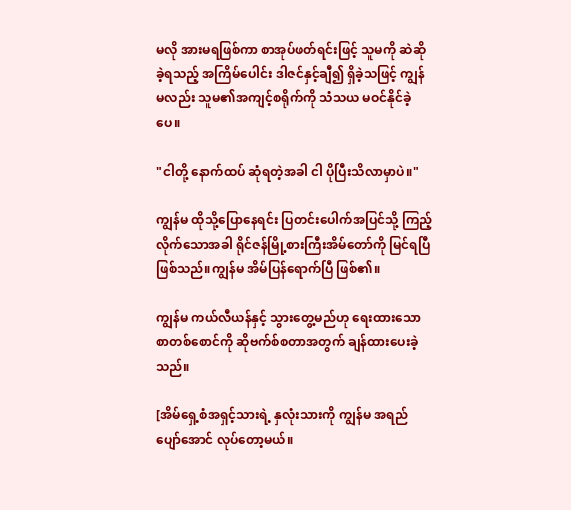မလို အားမရဖြစ်ကာ စာအုပ်ဖတ်ရင်းဖြင့် သူမကို ဆဲဆိုခဲ့ရသည့် အကြိမ်ပေါင်း ဒါဇင်နှင့်ချီ၍ ရှိခဲ့သဖြင့် ကျွန်မလည်း သူမ၏အကျင့်စရိုက်ကို သံသယ မဝင်နိုင်ခဲ့ပေ။

"ငါတို့ နောက်ထပ် ဆုံရတဲ့အခါ ငါ ပိုပြီးသိလာမှာပဲ။"

ကျွန်မ ထိုသို့ပြောနေရင်း ပြတင်းပေါက်အပြင်သို့ ကြည့်လိုက်သောအခါ ရိုင်ဇန်မြို့စားကြီးအိမ်တော်ကို မြင်ရပြီ ဖြစ်သည်။ကျွန်မ အိမ်ပြန်ရောက်ပြီ ဖြစ်၏။

ကျွန်မ ကယ်လီယန်နှင့် သွားတွေ့မည်ဟု ရေးထားသော စာတစ်စောင်ကို ဆိုဗက်စ်စတာအတွက် ချန်ထားပေးခဲ့သည်။

[အိမ်ရှေ့စံအရှင့်သားရဲ့ နှလုံးသားကို ကျွန်မ အရည်ပျော်အောင် လုပ်တော့မယ်။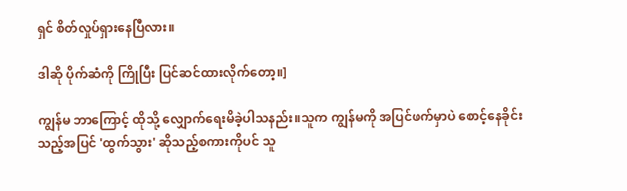ရှင် စိတ်လှုပ်ရှားနေပြီလား။

ဒါဆို ပိုက်ဆံကို ကြိုပြီး ပြင်ဆင်ထားလိုက်တော့။]

ကျွန်မ ဘာကြောင့် ထိုသို့ လျှောက်ရေးမိခဲ့ပါသနည်း။သူက ကျွန်မကို အပြင်ဖက်မှာပဲ စောင့်နေခိုင်းသည့်အပြင် 'ထွက်သွား' ဆိုသည့်စကားကိုပင် သူ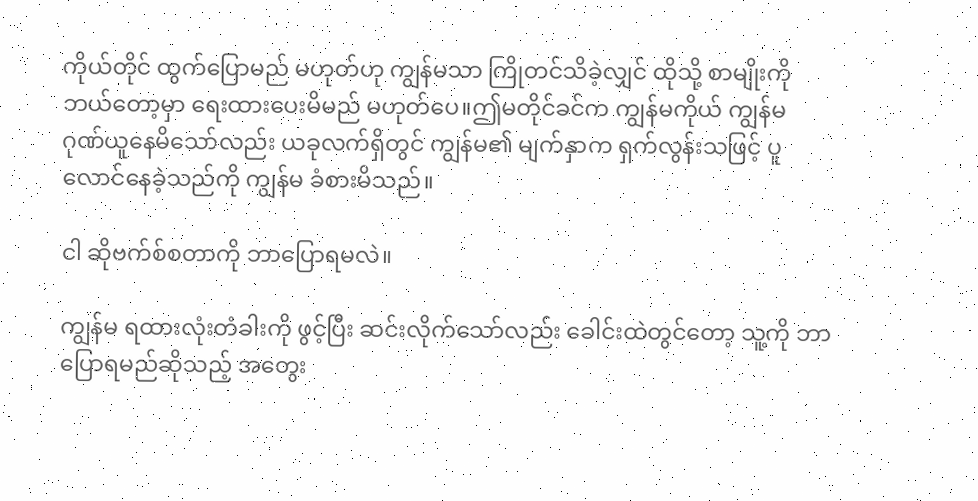ကိုယ်တိုင် ထွက်ပြောမည် မဟုတ်ဟု ကျွန်မသာ ကြိုတင်သိခဲ့လျှင် ထိုသို့ စာမျိုးကို ဘယ်တော့မှာ ရေးထားပေးမိမည် မဟုတ်ပေ။ဤမတိုင်ခင်က ကျွန်မကိုယ် ကျွန်မ ဂုဏ်ယူနေမိသော်လည်း ယခုလက်ရှိတွင် ကျွန်မ၏ မျက်နှာက ရှက်လွန်းသဖြင့် ပူလောင်နေခဲ့သည်ကို ကျွန်မ ခံစားမိသည်။

ငါ ဆိုဗက်စ်စတာကို ဘာပြောရမလဲ။

ကျွန်မ ရထားလုံးတံခါးကို ဖွင့်ပြီး ဆင်းလိုက်သော်လည်း ခေါင်းထဲတွင်တော့ သူ့ကို ဘာပြောရမည်ဆိုသည့် အတွေး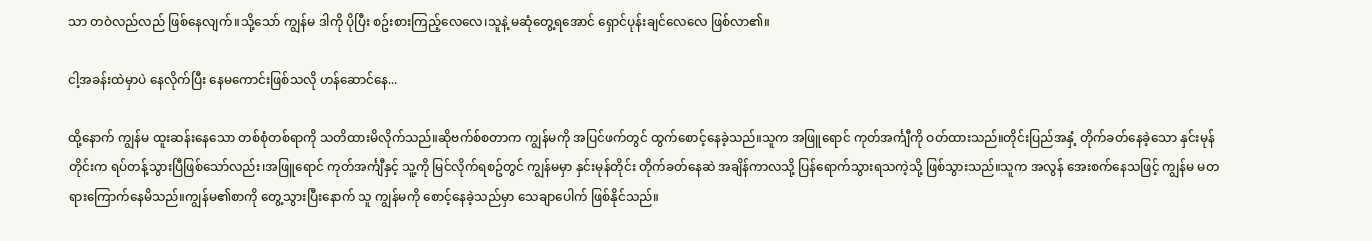သာ တဝဲလည်လည် ဖြစ်နေလျက်။သို့သော် ကျွန်မ ဒါကို ပိုပြီး စဥ်းစားကြည့်လေလေ၊သူနဲ့ မဆုံတွေ့ရအောင် ရှောင်ပုန်းချင်လေလေ ဖြစ်လာ၏။

ငါ့အခန်းထဲမှာပဲ နေလိုက်ပြီး နေမကောင်းဖြစ်သလို ဟန်ဆောင်နေ...

ထို့နောက် ကျွန်မ ထူးဆန်းနေသော တစ်စုံတစ်ရာကို သတိထားမိလိုက်သည်။ဆိုဗက်စ်စတာက ကျွန်မကို အပြင်ဖက်တွင် ထွက်စောင့်နေခဲ့သည်။သူက အဖြူရောင် ကုတ်အင်္ကျီကို ဝတ်ထားသည်။တိုင်းပြည်အနှံ့ တိုက်ခတ်နေခဲ့သော နှင်းမုန်တိုင်းက ရပ်တန့်သွားပြီဖြစ်သော်လည်း၊အဖြူရောင် ကုတ်အင်္ကျီနှင့် သူ့ကို မြင်လိုက်ရစဥ်တွင် ကျွန်မမှာ နှင်းမုန်တိုင်း တိုက်ခတ်နေဆဲ အချိန်ကာလသို့ ပြန်ရောက်သွားရသကဲ့သို့ ဖြစ်သွားသည်။သူက အလွန် အေးစက်နေသဖြင့် ကျွန်မ မတရားကြောက်နေမိသည်။ကျွန်မ၏စာကို တွေ့သွားပြီးနောက် သူ ကျွန်မကို စောင့်နေခဲ့သည်မှာ သေချာပေါက် ဖြစ်နိုင်သည်။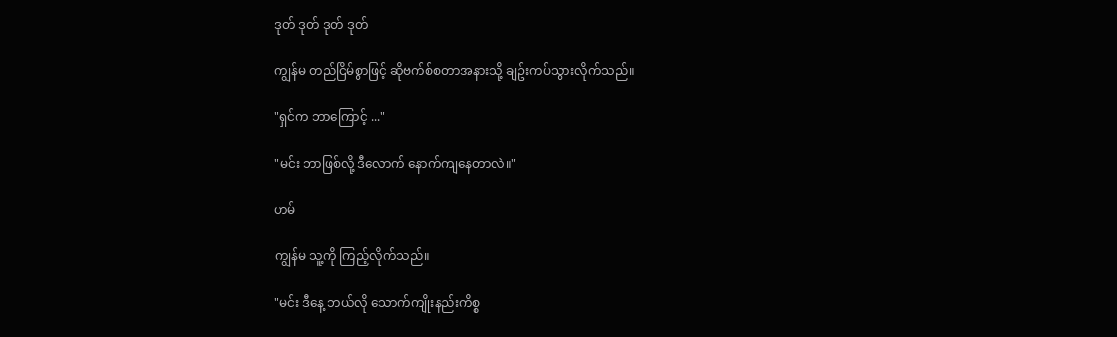ဒုတ် ဒုတ် ဒုတ် ဒုတ်

ကျွန်မ တည်ငြိမ်စွာဖြင့် ဆိုဗက်စ်စတာအနားသို့ ချဥ်းကပ်သွားလိုက်သည်။

"ရှင်က ဘာကြောင့် ..."

"မင်း ဘာဖြစ်လို့ ဒီလောက် နောက်ကျနေတာလဲ။"

ဟမ်

ကျွန်မ သူ့ကို ကြည့်လိုက်သည်။

"မင်း ဒီနေ့ ဘယ်လို သောက်ကျိုးနည်းကိစ္စ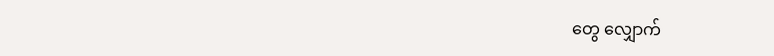တွေ လျှောက်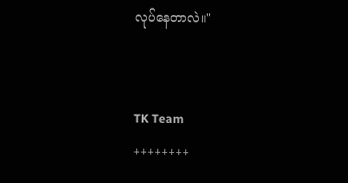လုပ်နေတာလဲ။"


TK Team
++++++++